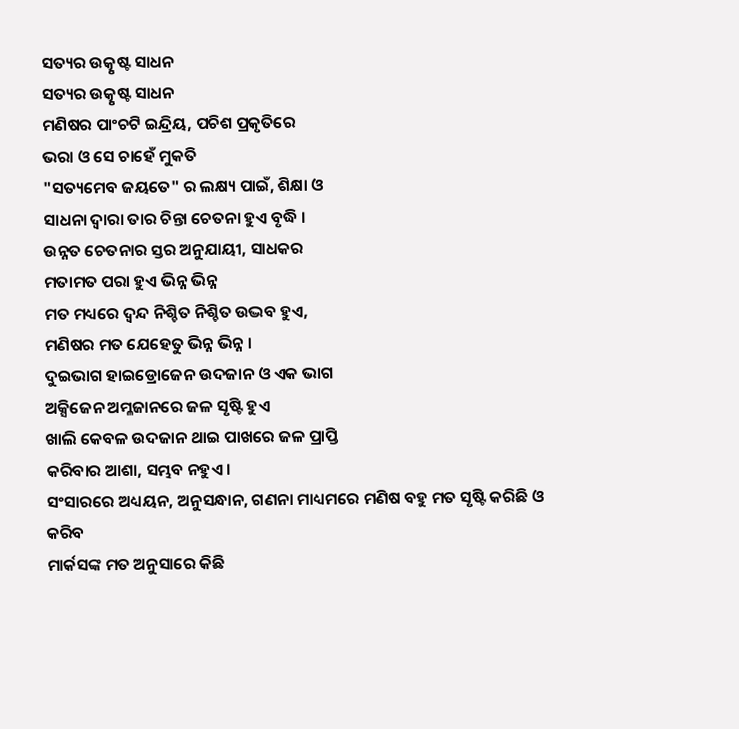ସତ୍ୟର ଉତ୍କୃଷ୍ଟ ସାଧନ
ସତ୍ୟର ଉତ୍କୃଷ୍ଟ ସାଧନ
ମଣିଷର ପାଂଚଟି ଇନ୍ଦ୍ରିୟ, ପଚିଶ ପ୍ରକୃତିରେ
ଭରା ଓ ସେ ଚାହେଁ ମୁକତି
"ସତ୍ୟମେବ ଜୟତେ" ର ଲକ୍ଷ୍ୟ ପାଇଁ, ଶିକ୍ଷା ଓ
ସାଧନା ଦ୍ୱାରା ତାର ଚିନ୍ତା ଚେତନା ହୁଏ ବୃଦ୍ଧି ।
ଉନ୍ନତ ଚେତନାର ସ୍ତର ଅନୁଯାୟୀ, ସାଧକର
ମତାମତ ପରା ହୁଏ ଭିନ୍ନ ଭିନ୍ନ
ମତ ମଧ୍ୟରେ ଦ୍ବନ୍ଦ ନିଶ୍ଚିତ ନିଶ୍ଚିତ ଉଦ୍ଭବ ହୁଏ,
ମଣିଷର ମତ ଯେହେତୁ ଭିନ୍ନ ଭିନ୍ନ ।
ଦୁଇଭାଗ ହାଇଡ୍ରୋଜେନ ଉଦଜାନ ଓ ଏକ ଭାଗ
ଅକ୍ସିଜେନ ଅମ୍ଳଜାନରେ ଜଳ ସୃଷ୍ଟି ହୁଏ
ଖାଲି କେବଳ ଉଦଜାନ ଥାଇ ପାଖରେ ଜଳ ପ୍ରାପ୍ତି
କରିବାର ଆଶା, ସମ୍ଭବ ନହୁଏ ।
ସଂସାରରେ ଅଧ୍ୟୟନ, ଅନୁସନ୍ଧାନ, ଗଣନା ମାଧ୍ୟମରେ ମଣିଷ ବହୁ ମତ ସୃଷ୍ଟି କରିଛି ଓ କରିବ
ମାର୍କସଙ୍କ ମତ ଅନୁସାରେ କିଛି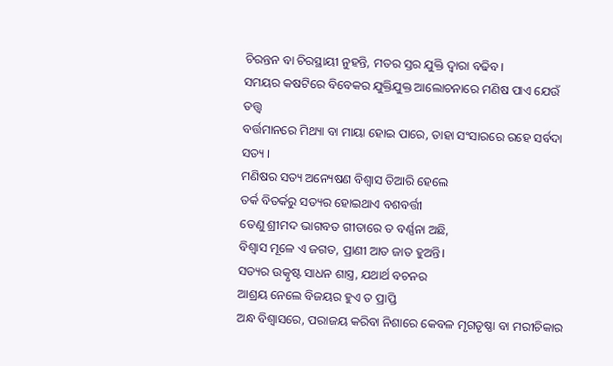ଚିରନ୍ତନ ବା ଚିରସ୍ଥାୟୀ ନୁହନ୍ତି, ମତର ସ୍ତର ଯୁକ୍ତି ଦ୍ଵାରା ବଢିବ।
ସମୟର କଷଟିରେ ବିବେକର ଯୁକ୍ତିଯୁକ୍ତ ଆଲୋଚନାରେ ମଣିଷ ପାଏ ଯେଉଁ ତତ୍ତ୍ୱ
ବର୍ତ୍ତମାନରେ ମିଥ୍ୟା ବା ମାୟା ହୋଇ ପାରେ, ତାହା ସଂସାରରେ ରହେ ସର୍ବଦା ସତ୍ୟ ।
ମଣିଷର ସତ୍ୟ ଅନ୍ୟେଷଣ ବିଶ୍ୱାସ ତିଆରି ହେଲେ
ତର୍କ ବିତର୍କରୁ ସତ୍ୟର ହୋଇଥାଏ ବଶବର୍ତ୍ତୀ
ତେଣୁ ଶ୍ରୀମଦ ଭାଗବତ ଗୀତାରେ ତ ବର୍ଣ୍ଣନା ଅଛି,
ବିଶ୍ୱାସ ମୂଳେ ଏ ଜଗତ, ପ୍ରାଣୀ ଆତ ଜାତ ହୁଅନ୍ତି।
ସତ୍ୟର ଉତ୍କୃଷ୍ଟ ସାଧନ ଶାସ୍ତ୍ର, ଯଥାର୍ଥ ବଚନର
ଆଶ୍ରୟ ନେଲେ ବିଜୟର ହୁଏ ତ ପ୍ରାପ୍ତି
ଅନ୍ଧ ବିଶ୍ବାସରେ, ପରାଜୟ କରିବା ନିଶାରେ କେବଳ ମୃଗତୃଷ୍ଣା ବା ମରୀଚିକାର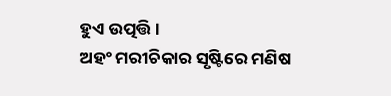ହୁଏ ଉତ୍ପତ୍ତି ।
ଅହଂ ମରୀଚିକାର ସୃଷ୍ଟିରେ ମଣିଷ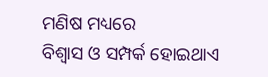ମଣିଷ ମଧ୍ୟରେ
ବିଶ୍ୱାସ ଓ ସମ୍ପର୍କ ହୋଇଥାଏ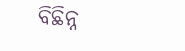ବିଛିନ୍ନ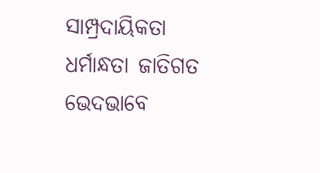ସାମ୍ପ୍ରଦାୟିକତା ଧର୍ମାନ୍ଧତା ଜାତିଗତ ଭେଦଭାବେ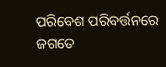ପରିବେଶ ପରିବର୍ତ୍ତନରେ ଜଗତେ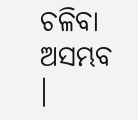ଚଳିବା ଅସମ୍ଭବ ।